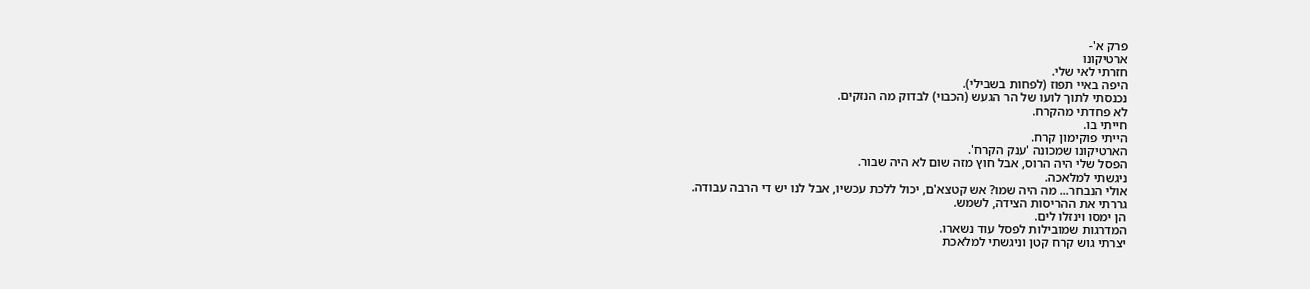פרק א'-
ארטיקונו
חזרתי לאי שלי.
היפה באיי תפוז (לפחות בשבילי).
נכנסתי לתוך לועו של הר הגעש (הכבוי) לבדוק מה הנזקים.
לא פחדתי מהקרח.
חייתי בו.
הייתי פוקימון קרח.
הארטיקונו שמכונה 'ענק הקרח'.
הפסל שלי היה הרוס, אבל חוץ מזה שום לא היה שבור.
ניגשתי למלאכה.
אולי הנבחר... מה היה שמו? אש קטצא'ם, יכול ללכת עכשיו, אבל לנו יש די הרבה עבודה.
גררתי את ההריסות הצידה, לשמש.
הן ימסו וינזלו לים.
המדרגות שמובילות לפסל עוד נשארו.
יצרתי גוש קרח קטן וניגשתי למלאכת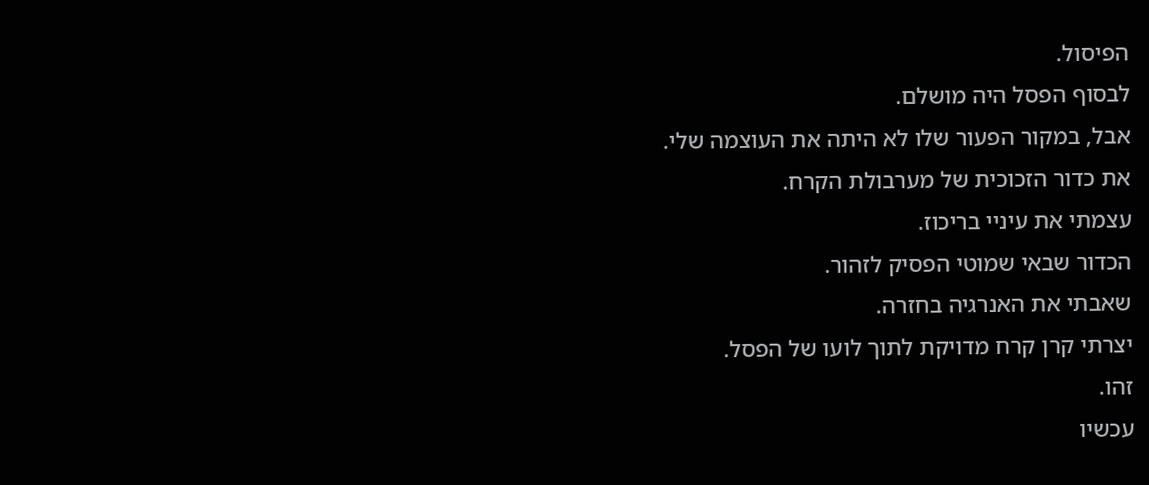הפיסול.
לבסוף הפסל היה מושלם.
אבל, במקור הפעור שלו לא היתה את העוצמה שלי.
את כדור הזכוכית של מערבולת הקרח.
עצמתי את עיניי בריכוז.
הכדור שבאי שמוטי הפסיק לזהור.
שאבתי את האנרגיה בחזרה.
יצרתי קרן קרח מדויקת לתוך לועו של הפסל.
זהו.
עכשיו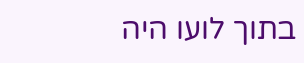בתוך לועו היה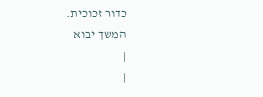כדור זכוכית.
המשך יבוא
|
|